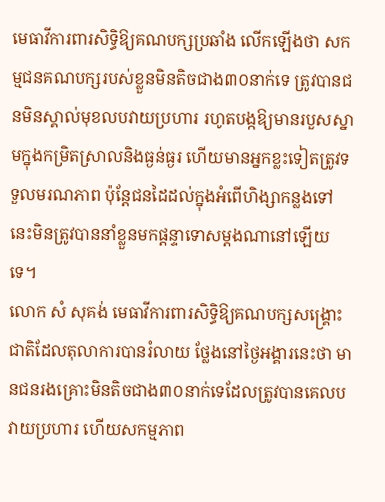មេធាវីការពារសិទ្ធិឱ្យគណបក្សប្រឆាំង លើកឡើងថា សកម្មជនគណបក្សរបស់ខ្លួនមិនតិចជាង៣០នាក់ទេ ត្រូវបានជនមិនស្គាល់មុខលបវាយប្រហារ រហូតបង្កឱ្យមានរបួសស្នាមក្នុងកម្រិតស្រាលនិងធ្ងន់ធ្ងរ ហើយមានអ្នកខ្លះទៀតត្រូវទទួលមរណភាព ប៉ុន្តែជនដៃដល់ក្នុងអំពើហិង្សាកន្លងទៅនេះមិនត្រូវបាននាំខ្លួនមកផ្ដន្ទាទោសម្ដងណានៅឡើយទេ។
លោក សំ សុគង់ មេធាវីការពារសិទ្ធិឱ្យគណបក្សសង្គ្រោះជាតិដែលតុលាការបានរំលាយ ថ្លែងនៅថ្ងៃអង្គារនេះថា មានជនរងគ្រោះមិនតិចជាង៣០នាក់ទេដែលត្រូវបានគេលបវាយប្រហារ ហើយសកម្មភាព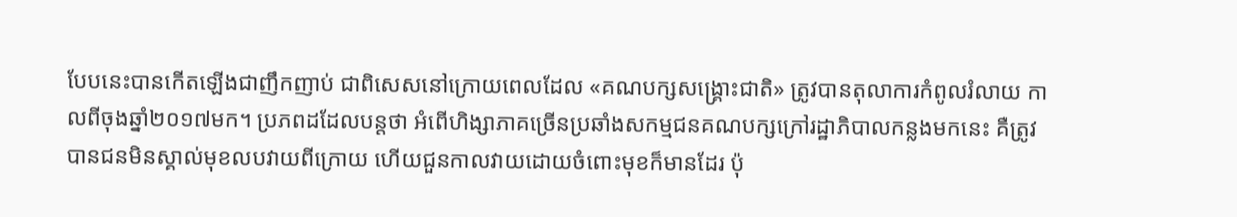បែបនេះបានកើតឡើងជាញឹកញាប់ ជាពិសេសនៅក្រោយពេលដែល «គណបក្សសង្រ្គោះជាតិ» ត្រូវបានតុលាការកំពូលរំលាយ កាលពីចុងឆ្នាំ២០១៧មក។ ប្រភពដដែលបន្តថា អំពើហិង្សាភាគច្រើនប្រឆាំងសកម្មជនគណបក្សក្រៅរដ្ឋាភិបាលកន្លងមកនេះ គឺត្រូវបានជនមិនស្គាល់មុខលបវាយពីក្រោយ ហើយជួនកាលវាយដោយចំពោះមុខក៏មានដែរ ប៉ុ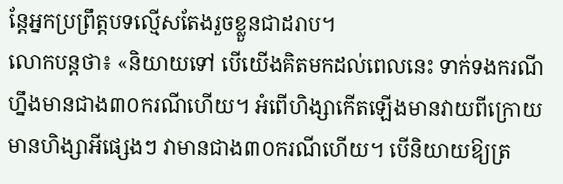ន្តែអ្នកប្រព្រឹត្តបទល្មើសតែងរួចខ្លួនជាដរាប។
លោកបន្តថា៖ «និយាយទៅ បើយើងគិតមកដល់ពេលនេះ ទាក់ទងករណីហ្នឹងមានជាង៣០ករណីហើយ។ អំពើហិង្សាកើតឡើងមានវាយពីក្រោយ មានហិង្សាអីផ្សេងៗ វាមានជាង៣០ករណីហើយ។ បើនិយាយឱ្យត្រ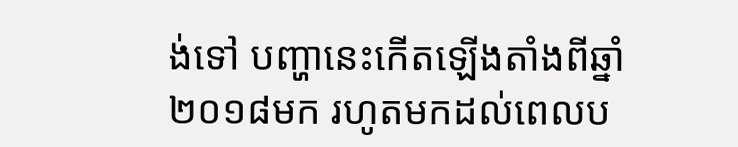ង់ទៅ បញ្ហានេះកើតឡើងតាំងពីឆ្នាំ២០១៨មក រហូតមកដល់ពេលប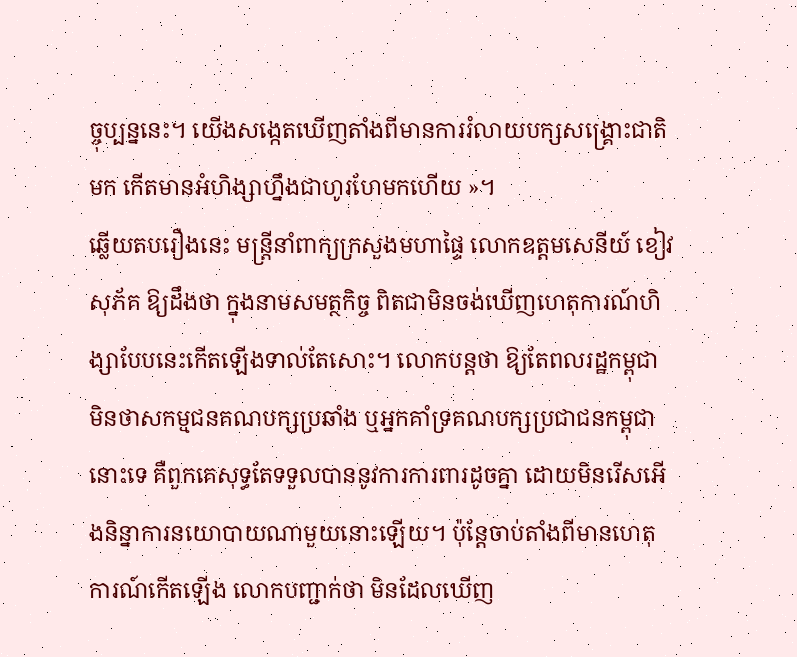ច្ចុប្បន្ននេះ។ យើងសង្កេតឃើញតាំងពីមានការរំលាយបក្សសង្គ្រោះជាតិមក កើតមានអំហិង្សាហ្នឹងជាហូរហែមកហើយ »។
ឆ្លើយតបរឿងនេះ មន្រ្តីនាំពាក្យក្រសួងមហាផ្ទៃ លោកឧត្ដមសេនីយ៍ ខៀវ សុភ័គ ឱ្យដឹងថា ក្នុងនាមសមត្ថកិច្ច ពិតជាមិនចង់ឃើញហេតុការណ៍ហិង្សាបែបនេះកើតឡើងទាល់តែសោះ។ លោកបន្តថា ឱ្យតែពលរដ្ឋកម្ពុជា មិនថាសកម្មជនគណបក្សប្រឆាំង ឬអ្នកគាំទ្រគណបក្សប្រជាជនកម្ពុជានោះទេ គឺពួកគេសុទ្ធតែទទួលបាននូវការការពារដូចគ្នា ដោយមិនរើសអើងនិន្នាការនយោបាយណាមួយនោះឡើយ។ ប៉ុន្តែចាប់តាំងពីមានហេតុការណ៍កើតឡើង លោកបញ្ជាក់ថា មិនដែលឃើញ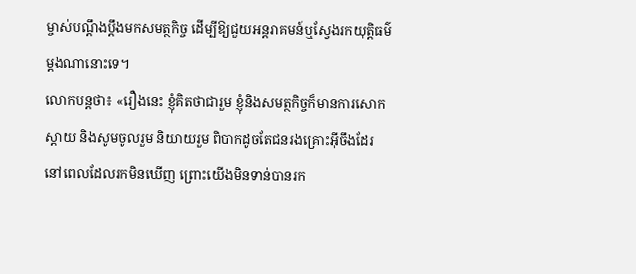ម្ចាស់បណ្ដឹងប្ដឹងមកសមត្ថកិច្ច ដើម្បីឱ្យជួយអន្តរាគមន៍ឬស្វែងរកយុត្តិធម៌ម្តងណានោះទេ។
លោកបន្តថា៖ «រឿងនេះ ខ្ញុំគិតថាជារួម ខ្ញុំនិងសមត្ថកិច្ចក៏មានការសោកស្តាយ និងសូមចូលរួម និយាយរួម ពិបាកដូចតែជនរងគ្រោះអ៊ីចឹងដែរ នៅពេលដែលរកមិនឃើញ ព្រោះយើងមិនទាន់បានរក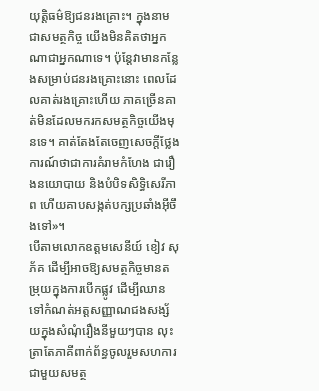យុត្តិធម៌ឱ្យជនរងគ្រោះ។ ក្នុងនាមជាសមត្ថកិច្ច យើងមិនគិតថាអ្នកណាជាអ្នកណាទេ។ ប៉ុន្តែវាមានកន្លែងសម្រាប់ជនរងគ្រោះនោះ ពេលដែលគាត់រងគ្រោះហើយ ភាគច្រើនគាត់មិនដែលមករកសមត្ថកិច្ចយើងមុនទេ។ គាត់តែងតែចេញសេចក្តីថ្លែងការណ៍ថាជាការគំរាមកំហែង ជារឿងនយោបាយ និងបំបិទសិទ្ធិសេរីភាព ហើយគាបសង្កត់បក្សប្រឆាំងអ៊ីចឹងទៅ»។
បើតាមលោកឧត្ដមសេនីយ៍ ខៀវ សុភ័គ ដើម្បីអាចឱ្យសមត្ថកិច្ចមានតម្រុយក្នុងការបើកផ្លូវ ដើម្បីឈានទៅកំណត់អត្តសញ្ញាណជងសង្ស័យក្នុងសំណុំរឿងនីមួយៗបាន លុះត្រាតែភាគីពាក់ព័ន្ធចូលរួមសហការជាមួយសមត្ថ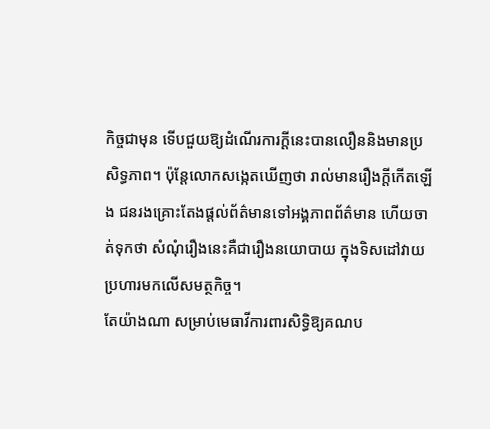កិច្ចជាមុន ទើបជួយឱ្យដំណើរការក្តីនេះបានលឿននិងមានប្រសិទ្ធភាព។ ប៉ុន្តែលោកសង្កេតឃើញថា រាល់មានរឿងក្តីកើតឡើង ជនរងគ្រោះតែងផ្តល់ព័ត៌មានទៅអង្គភាពព័ត៌មាន ហើយចាត់ទុកថា សំណុំរឿងនេះគឺជារឿងនយោបាយ ក្នុងទិសដៅវាយប្រហារមកលើសមត្ថកិច្ច។
តែយ៉ាងណា សម្រាប់មេធាវីការពារសិទ្ធិឱ្យគណប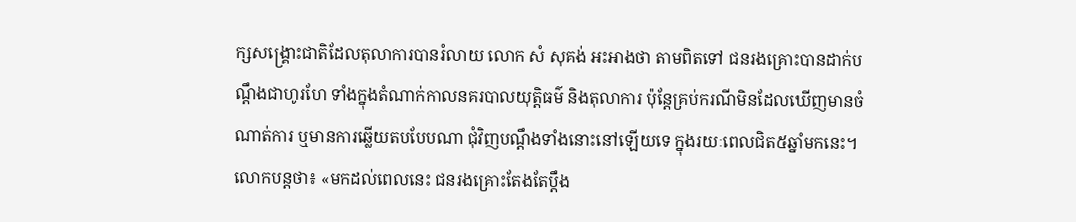ក្សសង្គ្រោះជាតិដែលតុលាការបានរំលាយ លោក សំ សុគង់ អះអាងថា តាមពិតទៅ ជនរងគ្រោះបានដាក់បណ្តឹងជាហូរហែ ទាំងក្នុងតំណាក់កាលនគរបាលយុត្តិធម៌ និងតុលាការ ប៉ុន្តែគ្រប់ករណីមិនដែលឃើញមានចំណាត់ការ ឬមានការឆ្លើយតបបែបណា ជុំវិញបណ្តឹងទាំងនោះនៅឡើយទេ ក្នុងរយៈពេលជិត៥ឆ្នាំមកនេះ។
លោកបន្តថា៖ «មកដល់ពេលនេះ ជនរងគ្រោះតែងតែប្តឹង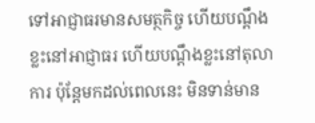ទៅអាជ្ញាធរមានសមត្ថកិច្ច ហើយបណ្តឹងខ្លះនៅអាជ្ញាធរ ហើយបណ្តឹងខ្លះនៅតុលាការ ប៉ុន្តែមកដល់ពេលនេះ មិនទាន់មាន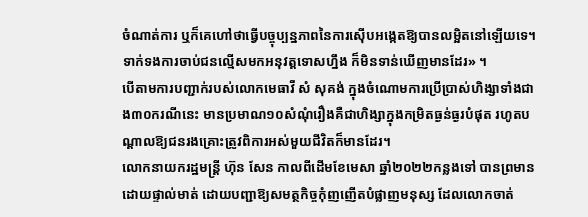ចំណាត់ការ ឬក៏គេហៅថាធ្វើបច្ចុប្បន្នភាពនៃការស៊ើបអង្កេតឱ្យបានលម្អិតនៅឡើយទេ។ ទាក់ទងការចាប់ជនល្មើសមកអនុវត្តទោសហ្នឹង ក៏មិនទាន់ឃើញមានដែរ» ។
បើតាមការបញ្ជាក់របស់លោកមេធាវី សំ សុគង់ ក្នុងចំណោមការប្រើប្រាស់ហិង្សាទាំងជាង៣០ករណីនេះ មានប្រមាណ១០សំណុំរឿងគឺជាហិង្សាក្នុងកម្រិតធ្ងន់ធ្ងរបំផុត រហូតបណ្តាលឱ្យជនរងគ្រោះត្រូវពិការអស់មួយជីវិតក៏មានដែរ។
លោកនាយករដ្ឋមន្រ្តី ហ៊ុន សែន កាលពីដើមខែមេសា ឆ្នាំ២០២២កន្លងទៅ បានព្រមានដោយផ្ទាល់មាត់ ដោយបញ្ជាឱ្យសមត្ថកិច្ចកុំញញើតបំផ្លាញមនុស្ស ដែលលោកចាត់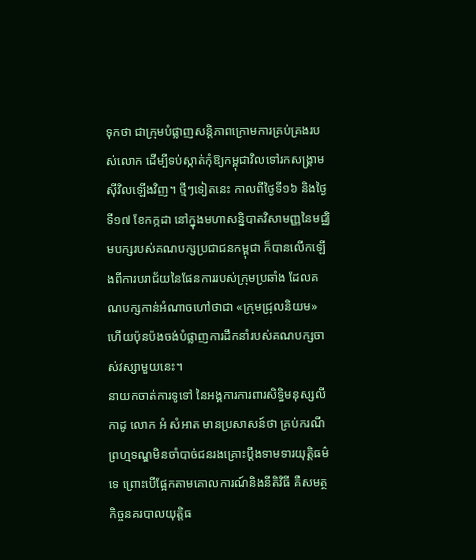ទុកថា ជាក្រុមបំផ្លាញសន្តិភាពក្រោមការគ្រប់គ្រងរបស់លោក ដើម្បីទប់ស្កាត់កុំឱ្យកម្ពុជាវិលទៅរកសង្រ្គាមស៊ីវិលឡើងវិញ។ ថ្មីៗទៀតនេះ កាលពីថ្ងៃទី១៦ និងថ្ងៃទី១៧ ខែកក្កដា នៅក្នុងមហាសន្និបាតវិសាមញ្ញនៃមជ្ឈិមបក្សរបស់គណបក្សប្រជាជនកម្ពុជា ក៏បានលើកឡើងពីការបរាជ័យនៃផែនការរបស់ក្រុមប្រឆាំង ដែលគណបក្សកាន់អំណាចហៅថាជា «ក្រុមជ្រុលនិយម» ហើយប៉ុនប៉ងចង់បំផ្លាញការដឹកនាំរបស់គណបក្សចាស់វស្សាមួយនេះ។
នាយកចាត់ការទូទៅ នៃអង្គការការពារសិទ្ធិមនុស្សលីកាដូ លោក អំ សំអាត មានប្រសាសន៍ថា គ្រប់ករណីព្រហ្មទណ្ឌមិនចាំបាច់ជនរងគ្រោះប្តឹងទាមទារយុត្តិធម៌ទេ ព្រោះបើផ្អែកតាមគោលការណ៍និងនីតិវិធី គឺសមត្ថកិច្ចនគរបាលយុត្តិធ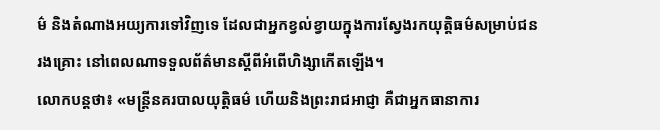ម៌ និងតំណាងអយ្យការទៅវិញទេ ដែលជាអ្នកខ្វល់ខ្វាយក្នុងការស្វែងរកយុត្តិធម៌សម្រាប់ជនរងគ្រោះ នៅពេលណាទទួលព័ត៌មានស្តីពីអំពើហិង្សាកើតឡើង។
លោកបន្តថា៖ «មន្រ្តីនគរបាលយុត្តិធម៌ ហើយនិងព្រះរាជអាជ្ញា គឺជាអ្នកធានាការ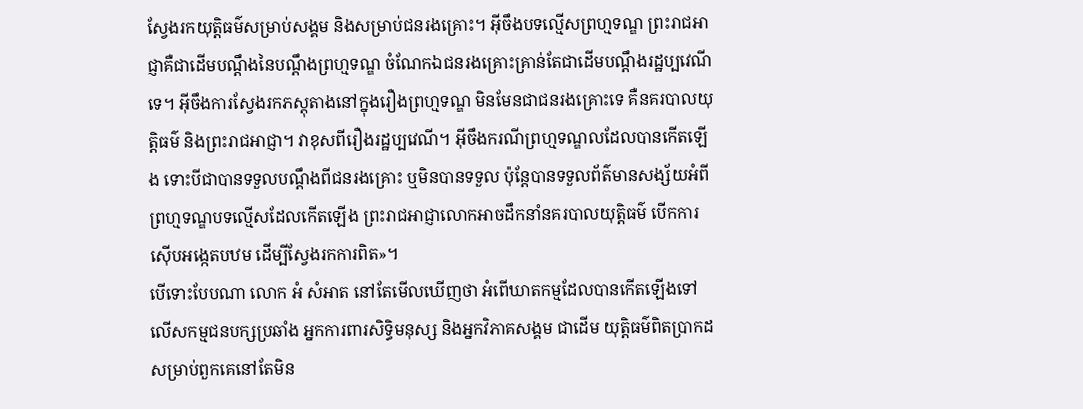ស្វែងរកយុត្តិធម៌សម្រាប់សង្គម និងសម្រាប់ជនរងគ្រោះ។ អ៊ីចឹងបទល្មើសព្រហ្មទណ្ឌ ព្រះរាជអាជ្ញាគឺជាដើមបណ្តឹងនៃបណ្តឹងព្រហ្មទណ្ឌ ចំណែកឯជនរងគ្រោះគ្រាន់តែជាដើមបណ្តឹងរដ្ឋប្បវេណីទេ។ អ៊ីចឹងការស្វែងរកភស្តុតាងនៅក្នុងរឿងព្រហ្មទណ្ឌ មិនមែនជាជនរងគ្រោះទេ គឺនគរបាលយុត្តិធម៌ និងព្រះរាជអាជ្ញា។ វាខុសពីរឿងរដ្ឋប្បវេណី។ អ៊ីចឹងករណីព្រហ្មទណ្ឌលដែលបានកើតឡើង ទោះបីជាបានទទួលបណ្តឹងពីជនរងគ្រោះ ឬមិនបានទទួល ប៉ុន្តែបានទទួលព័ត៌មានសង្ស័យអំពីព្រហ្មទណ្ឌបទល្មើសដែលកើតឡើង ព្រះរាជអាជ្ញាលោកអាចដឹកនាំនគរបាលយុត្តិធម៌ បើកការស៊ើបអង្កេតបឋម ដើម្បីស្វែងរកការពិត»។
បើទោះបែបណា លោក អំ សំអាត នៅតែមើលឃើញថា អំពើឃាតកម្មដែលបានកើតឡើងទៅលើសកម្មជនបក្សប្រឆាំង អ្នកការពារសិទ្ធិមនុស្ស និងអ្នកវិភាគសង្គម ជាដើម យុត្តិធម៌ពិតប្រាកដសម្រាប់ពួកគេនៅតែមិន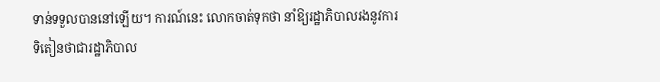ទាន់ទទួលបាននៅឡើយ។ ការណ៍នេះ លោកចាត់ទុកថា នាំឱ្យរដ្ឋាភិបាលរងនូវការទិតៀនថាជារដ្ឋាភិបាល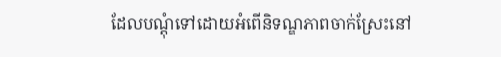ដែលបណ្តុំទៅដោយអំពើនិទណ្ឌភាពចាក់ស្រែះនៅ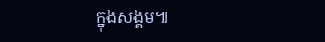ក្នុងសង្គម៕